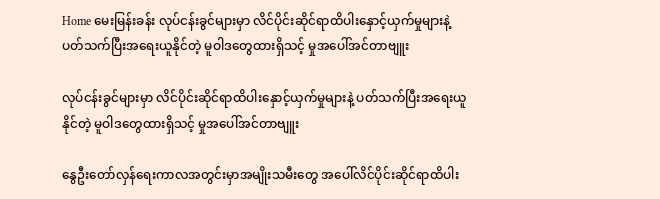Home မေးမြန်းခန်း လုပ်ငန်းခွင်များမှာ လိင်ပိုင်းဆိုင်ရာထိပါးနှောင့်ယှက်မှုများနဲ့ ပတ်သက်ပြီးအရေးယူနိုင်တဲ့ မူဝါဒတွေထားရှိသင့် မှုအပေါ်အင်တာဗျူး

လုပ်ငန်းခွင်များမှာ လိင်ပိုင်းဆိုင်ရာထိပါးနှောင့်ယှက်မှုများနဲ့ ပတ်သက်ပြီးအရေးယူနိုင်တဲ့ မူဝါဒတွေထားရှိသင့် မှုအပေါ်အင်တာဗျူး

နွေဦးတော်လှန်ရေးကာလအတွင်းမှာအမျိုးသမီးတွေ အ‌ပေါ်လိင်ပိုင်းဆိုင်ရာထိပါး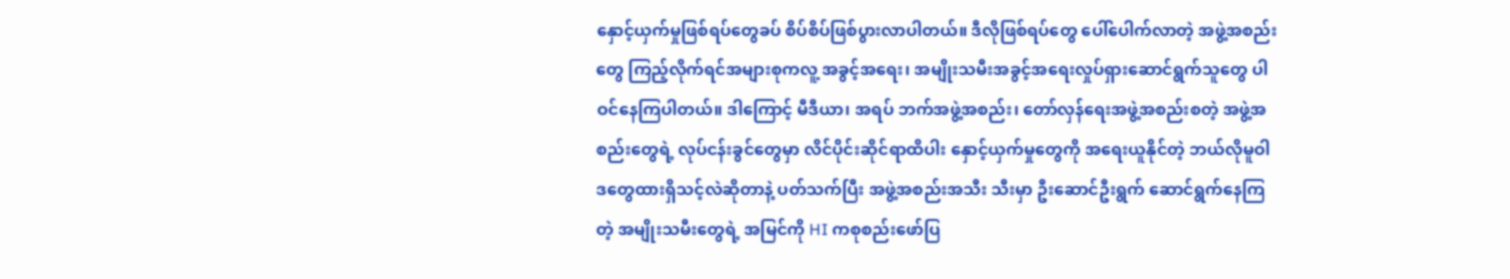နှောင့်ယှက်မှုဖြစ်ရပ်တွေခပ် စိပ်စိပ်ဖြစ်ပွားလာပါတယ်။ ဒီလိုဖြစ်ရပ်တွေ ပေါ်ပေါက်လာတဲ့ အဖွဲ့အစည်းတွေ ကြည့်လိုက်ရင်အများစုကလူ့ အခွင့်အရေး၊ အမျိုးသမီးအခွင့်အရေးလှုပ်ရှားဆောင်ရွက်သူတွေ ပါဝင်နေကြပါတယ်။ ဒါကြောင့် မီဒီယာ၊ အရပ် ဘက်အဖွဲ့အစည်း၊ တော်လှန်ရေးအဖွဲ့အစည်းစတဲ့ အဖွဲ့အစည်းတွေရဲ့ လုပ်ငန်းခွင်တွေမှာ လိင်ပိုင်းဆိုင်ရာထိပါး နှောင့်ယှက်မှုတွေကို အရေးယူနိုင်တဲ့ ဘယ်လိုမူဝါဒတွေထားရှိသင့်လဲဆိုတာနဲ့ ပတ်သက်ပြီး အဖွဲ့အစည်းအသီး သီးမှာ ဦးဆောင်ဦးရွက် ဆောင်ရွက်နေကြတဲ့ အမျိုးသမီးတွေရဲ့ အမြင်ကို HI ကစုစည်းဖော်ပြ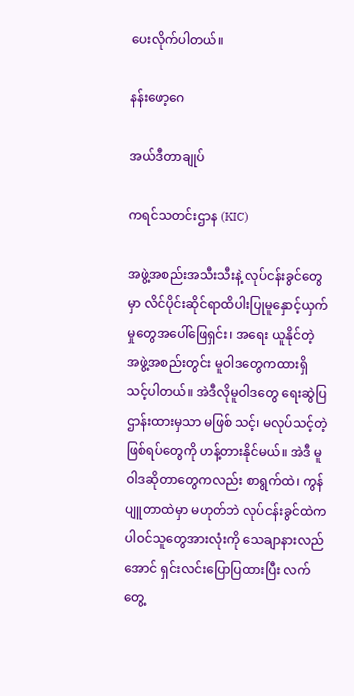ပေးလိုက်ပါတယ်။

နန်းဖော့ဂေ

အယ်ဒီတာချုပ်

ကရင်သတင်းဌာန (KIC)

အဖွဲ့အစည်းအသီးသီးနဲ့ လုပ်ငန်းခွင်တွေမှာ လိင်ပိုင်းဆိုင်ရာထိပါးပြုမူနှောင့်ယှက်မှုတွေအပေါ်ဖြေရှင်း၊ အရေး ယူနိုင်တဲ့ အဖွဲ့အစည်းတွင်း မူဝါဒတွေကထားရှိသင့်ပါတယ်။ အဲဒီလိုမူဝါဒတွေ ရေးဆွဲပြဌာန်းထားမှသာ မဖြစ် သင့်၊ မလုပ်သင့်တဲ့ ဖြစ်ရပ်တွေကို ဟန့်တားနိုင်မယ်။ အဲဒီ မူဝါဒဆိုတာတွေကလည်း စာရွက်ထဲ၊ ကွန်ပျူတာထဲမှာ မဟုတ်ဘဲ လုပ်ငန်းခွင်ထဲကပါဝင်သူတွေအားလုံးကို သေချာနားလည်အောင် ရှင်းလင်းပြောပြထားပြီး လက်တွေ့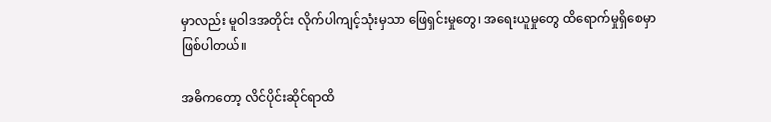မှာလည်း မူဝါဒအတိုင်း လိုက်ပါကျင့်သုံးမှသာ ဖြေရှင်းမှုတွေ၊ အရေးယူမှုတွေ ထိရောက်မှုရှိစေမှာ ဖြစ်ပါတယ်။

အဓိကတော့ လိင်ပိုင်းဆိုင်ရာထိ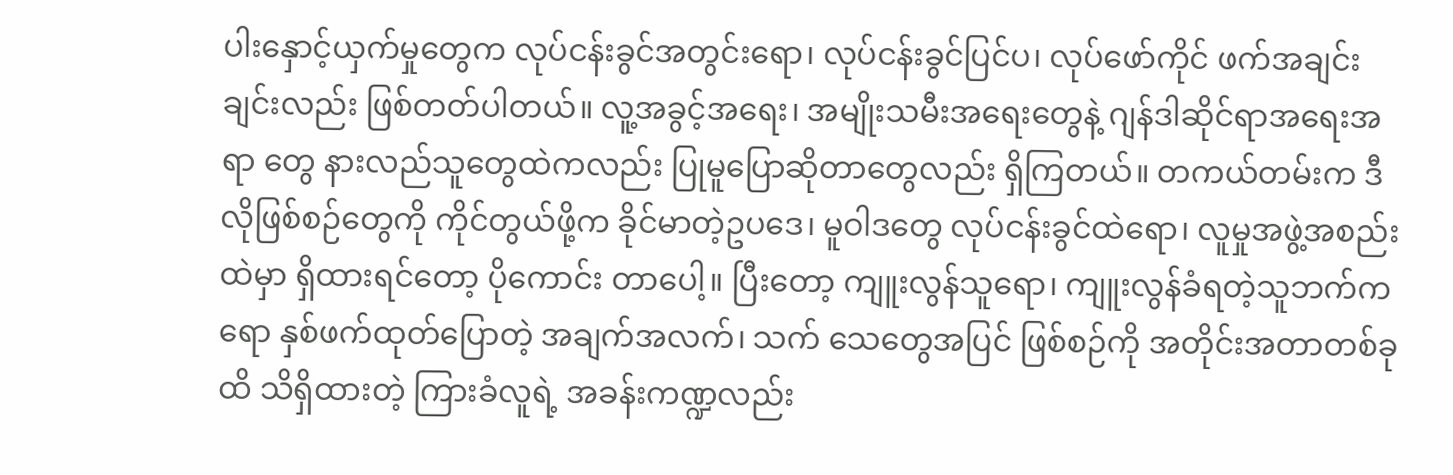ပါးနှောင့်ယှက်မှုတွေက လုပ်ငန်းခွင်အတွင်းရော၊ လုပ်ငန်းခွင်ပြင်ပ၊ လုပ်ဖော်ကိုင် ဖက်အချင်းချင်းလည်း ဖြစ်တတ်ပါတယ်။ လူ့အခွင့်အရေး၊ အမျိုးသမီးအရေးတွေနဲ့ ဂျန်ဒါဆိုင်ရာအရေးအရာ တွေ နားလည်သူတွေထဲကလည်း ပြုမူပြောဆိုတာတွေလည်း ရှိကြတယ်။ တကယ်တမ်းက ဒီလိုဖြစ်စဉ်တွေကို ကိုင်တွယ်ဖို့က ခိုင်မာတဲ့ဥပဒေ၊ မူဝါဒတွေ လုပ်ငန်းခွင်ထဲရော၊ လူမှုအဖွဲ့အစည်းထဲမှာ ရှိထားရင်တော့ ပိုကောင်း တာပေါ့။ ပြီးတော့ ကျူးလွန်သူရော၊ ကျူးလွန်ခံရတဲ့သူဘက်ကရော နှစ်ဖက်ထုတ်ပြောတဲ့ အချက်အလက်၊ သက် သေတွေအပြင် ဖြစ်စဉ်ကို အတိုင်းအတာတစ်ခုထိ သိရှိထားတဲ့ ကြားခံလူရဲ့ အခန်းကဏ္ဍလည်း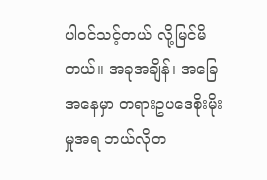ပါဝင်သင့်တယ် လို့မြင်မိတယ်။ အခုအချိန်၊ အခြေအနေမှာ တရားဥပဒေစိုးမိုးမှုအရ ဘယ်လိုတ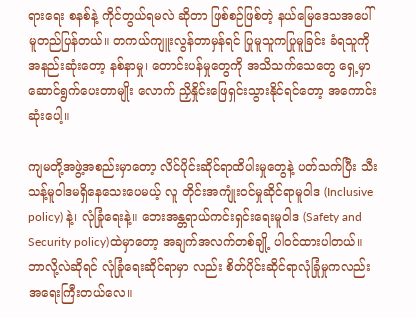ရားရေး စနစ်နဲ့ ကိုင်တွယ်ရမလဲ ဆိုတာ ဖြစ်စဉ်ဖြစ်တဲ့ နယ်မြေဒေသအပေါ်မူတည်ပြန်တယ်။ တကယ်ကျူးလွန်တာမှန်ရင် ပြုမူသူကပြုမူခြင်း ခံရသူကို အနည်းဆုံးတော့ နစ်နာမှု၊ တောင်းပန်မှုတွေကို အသိသက်သေတွေ ရှေ့မှာဆောင်ရွက်ပေးတာမျိုး လောက် ညှိနှိုင်းဖြေရှင်းသွားနိုင်ရင်တော့ အကောင်းဆုံးပေါ့။

ကျမတို့အဖွဲ့အစည်းမှာတော့ လိင်ပိုင်းဆိုင်ရာထိပါးမှုတွေနဲ့ ပတ်သက်ပြီး သီးသန့်မူဝါဒမရှိနေသေးပေမယ့် လူ တိုင်းအကျုံးဝင်မှုဆိုင်ရာမူဝါဒ (Inclusive policy) နဲ့၊ လုံခြုံရေးနဲ့။ ဘေးအန္တရာယ်ကင်းရှင်းရေးမူဝါဒ (Safety and Security policy)ထဲမှာတော့ အချက်အလက်တစ်ချို့ ပါဝင်ထားပါတယ်။ ဘာလို့လဲဆိုရင် လုံခြုံရေးဆိုင်ရာမှာ လည်း စိတ်ပိုင်းဆိုင်ရာလုံခြုံမှုကလည်း အရေးကြီးတယ်လေ။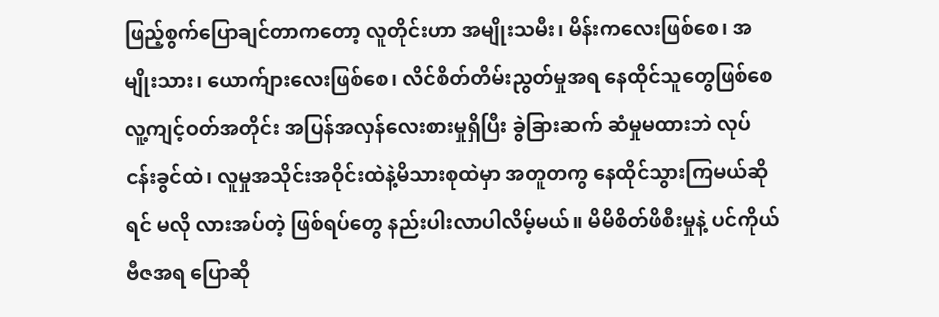ဖြည့်စွက်ပြောချင်တာကတော့ လူတိုင်းဟာ အမျိုးသမီး၊ မိန်းကလေးဖြစ်စေ၊ အမျိုးသား၊ ယောက်ျားလေးဖြစ်စေ၊ လိင်စိတ်တိမ်းညွတ်မှုအရ နေထိုင်သူတွေဖြစ်စေ လူ့ကျင့်ဝတ်အတိုင်း အပြန်အလှန်လေးစားမှုရှိပြီး ခွဲခြားဆက် ဆံမှုမထားဘဲ လုပ်ငန်းခွင်ထဲ၊ လူမှုအသိုင်းအဝိုင်းထဲနဲ့မိသားစုထဲမှာ အတူတကွ နေထိုင်သွားကြမယ်ဆိုရင် မလို လားအပ်တဲ့ ဖြစ်ရပ်တွေ နည်းပါးလာပါလိမ့်မယ်။ မိမိစိတ်ဖိစီးမှုနဲ့ ပင်ကိုယ်ဗီဇအရ ပြောဆို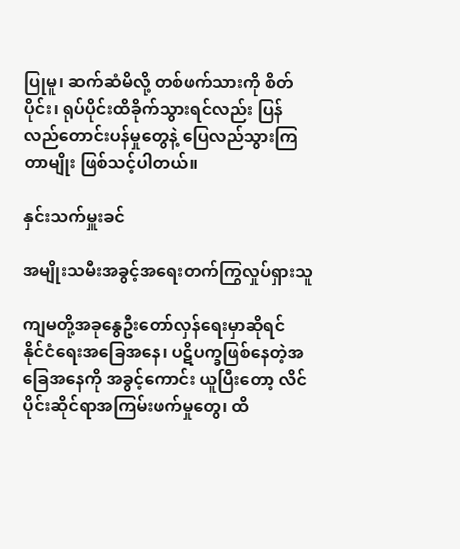ပြုမူ၊ ဆက်ဆံမိလို့ တစ်ဖက်သားကို စိတ်ပိုင်း၊ ရုပ်ပိုင်းထိခိုက်သွားရင်လည်း ပြန်လည်တောင်းပန်မှုတွေနဲ့ ပြေလည်သွားကြတာမျိုး ဖြစ်သင့်ပါတယ်။

နှင်းသက်မှူးခင်

အမျိုးသမီးအခွင့်အရေးတက်ကြွလှုပ်ရှားသူ

ကျမတို့အခုနွေဦးတော်လှန်ရေးမှာဆိုရင်  နိုင်ငံရေးအခြေအနေ၊ ပဋိပက္ခဖြစ်နေတဲ့အခြေအနေကို အခွင့်ကောင်း ယူပြီးတော့ လိင်ပိုင်းဆိုင်ရာအကြမ်းဖက်မှုတွေ၊ ထိ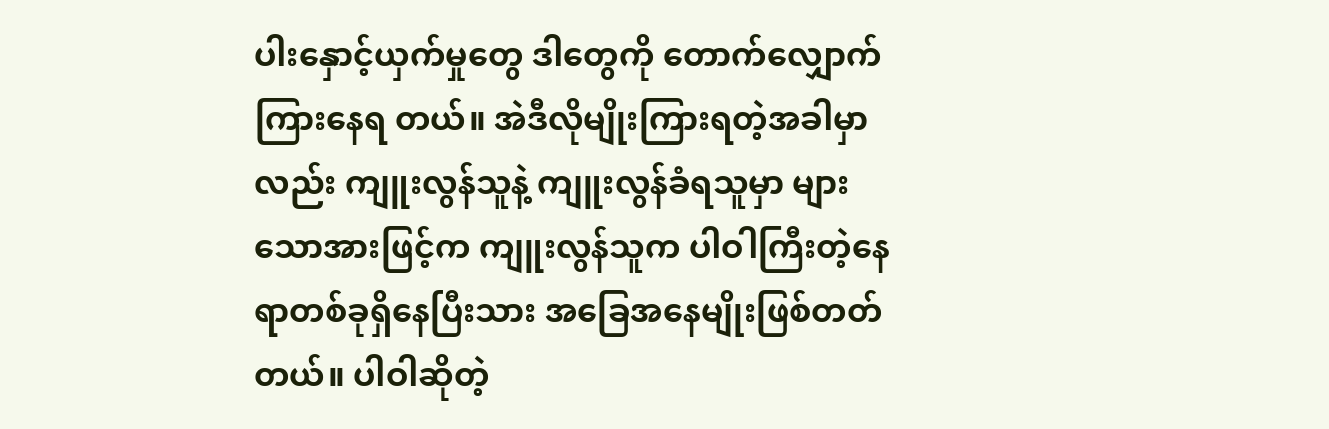ပါးနှောင့်ယှက်မှုတွေ ဒါတွေကို တောက်လျှောက်ကြားနေရ တယ်။ အဲဒီလိုမျိုးကြားရတဲ့အခါမှာလည်း ကျူးလွန်သူနဲ့ ကျူးလွန်ခံရသူမှာ များသောအားဖြင့်က ကျူးလွန်သူက ပါဝါကြီးတဲ့နေရာတစ်ခုရှိနေပြီးသား အခြေအနေမျိုးဖြစ်တတ်တယ်။ ပါဝါဆိုတဲ့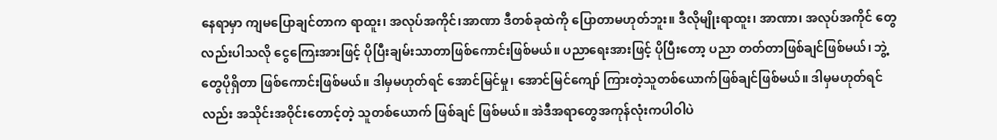နေရာမှာ ကျမပြောချင်တာက ရာထူး၊ အလုပ်အကိုင်၊အာဏာ ဒီတစ်ခုထဲကို ပြောတာမဟုတ်ဘူး။ ဒီလိုမျိုးရာထူး၊ အာဏာ၊ အလုပ်အကိုင် တွေလည်းပါသလို ငွေကြေးအားဖြင့် ပိုပြီးချမ်းသာတာဖြစ်ကောင်းဖြစ်မယ်။ ပညာရေးအားဖြင့် ပိုပြီးတော့ ပညာ တတ်တာဖြစ်ချင်ဖြစ်မယ်၊ ဘွဲ့တွေပိုရှိတာ ဖြစ်ကောင်းဖြစ်မယ်။ ဒါမှမဟုတ်ရင် အောင်မြင်မှု၊ အောင်မြင်ကျော် ကြားတဲ့သူတစ်ယောက်ဖြစ်ချင်ဖြစ်မယ်။ ဒါမှမဟုတ်ရင်လည်း အသိုင်းအဝိုင်းတောင့်တဲ့ သူတစ်ယောက် ဖြစ်ချင် ဖြစ်မယ်။ အဲဒီအရာတွေအကုန်လုံးကပါဝါပဲ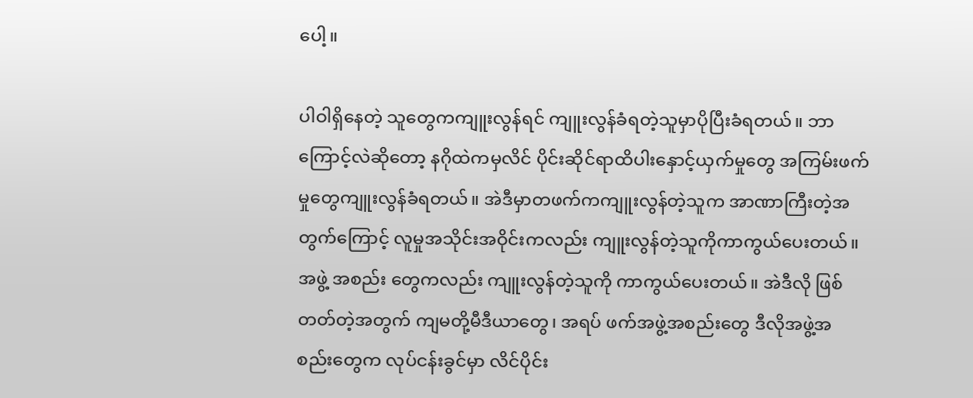ပေါ့။

ပါဝါရှိနေတဲ့ သူတွေကကျူးလွန်ရင် ကျူးလွန်ခံရတဲ့သူမှာပိုပြီးခံရတယ်။ ဘာကြောင့်လဲဆိုတော့ နဂိုထဲကမှလိင် ပိုင်းဆိုင်ရာထိပါးနှောင့်ယှက်မှုတွေ အကြမ်းဖက်မှုတွေကျူးလွန်ခံရတယ်။ အဲဒီမှာတဖက်ကကျူးလွန်တဲ့သူက အာဏာကြီးတဲ့အတွက်ကြောင့် လူမှုအသိုင်းအဝိုင်းကလည်း ကျူးလွန်တဲ့သူကိုကာကွယ်ပေးတယ်။ အဖွဲ့ အစည်း တွေကလည်း ကျူးလွန်တဲ့သူကို ကာကွယ်ပေးတယ်။ အဲဒီလို ဖြစ်တတ်တဲ့အတွက် ကျမတို့မီဒီယာတွေ၊ အရပ် ဖက်အဖွဲ့အစည်းတွေ ဒီလိုအဖွဲ့အစည်းတွေက လုပ်ငန်းခွင်မှာ လိင်ပိုင်း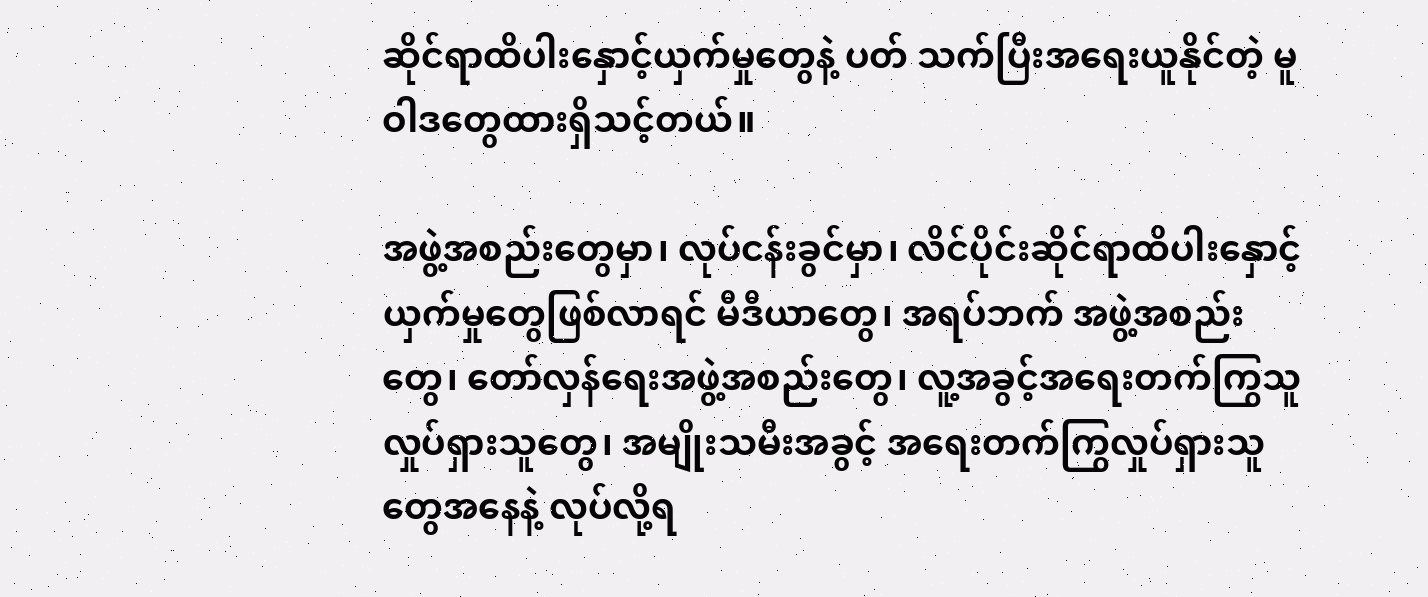ဆိုင်ရာထိပါးနှောင့်ယှက်မှုတွေနဲ့ ပတ် သက်ပြီးအရေးယူနိုင်တဲ့ မူဝါဒတွေထားရှိသင့်တယ်။

အဖွဲ့အစည်းတွေမှာ၊ လုပ်ငန်းခွင်မှာ၊ လိင်ပိုင်းဆိုင်ရာထိပါးနှောင့်ယှက်မှုတွေဖြစ်လာရင် မီဒီယာတွေ၊ အရပ်ဘက် အဖွဲ့အစည်းတွေ၊ တော်လှန်ရေးအဖွဲ့အစည်းတွေ၊ လူ့အခွင့်အရေးတက်ကြွသူလှုပ်ရှားသူတွေ၊ အမျိုးသမီးအခွင့် အရေးတက်ကြွလှုပ်ရှားသူတွေအနေနဲ့ လုပ်လို့ရ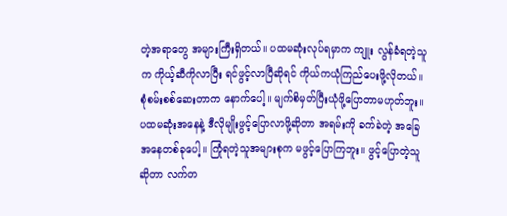တဲ့အရာတွေ အများကြီးရှိတယ်။ ပထမဆုံးလုပ်ရမှာက ကျူး လွန်ခံရတဲ့သူက ကိုယ့်ဆီကိုလာပြီး ရင်ဖွင့်လာပြီဆိုရင် ကိုယ်ကယုံကြည်ပေးဖို့လိုတယ်။ စုံစမ်းစစ်ဆေးတာက နောက်ပေါ့။ မျက်စိမှတ်ပြီးယုံဖို့ပြောတာမဟုတ်ဘူး။ ပထမဆုံးအနေနဲ့ ဒီလိုမျိုးဖွင့်ပြောလာဖို့ဆိုတာ အရမ်းကို ခက်ခဲတဲ့ အခြေအနေတစ်ခုပေါ့။ ကြုံရတဲ့သူအများစုက မဖွင့်ပြောကြဘူး။ ဖွင့်ပြောတဲ့သူဆိုတာ လက်တ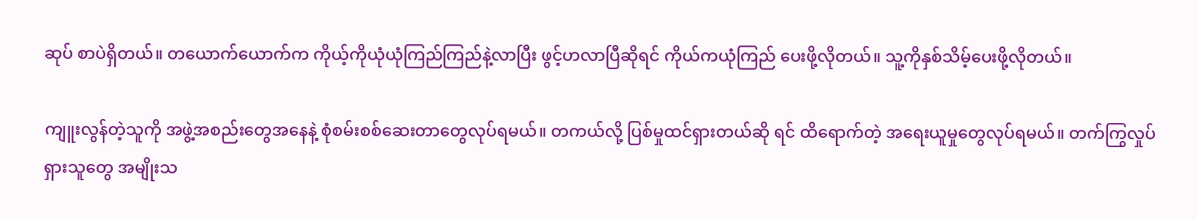ဆုပ် စာပဲရှိတယ်။ တ‌ယောက်ယောက်က ကိုယ့်ကိုယုံယုံကြည်ကြည်နဲ့လာပြီး ဖွင့်ဟလာပြီဆိုရင် ကိုယ်ကယုံကြည် ပေးဖို့လိုတယ်။ သူ့ကိုနှစ်သိမ့်ပေးဖို့လိုတယ်။

ကျူးလွန်တဲ့သူကို အဖွဲ့အစည်းတွေအနေနဲ့ စုံစမ်းစစ်ဆေးတာတွေလုပ်ရမယ်။ တကယ်လို့ ပြစ်မှုထင်ရှားတယ်ဆို ရင် ထိရောက်တဲ့ အရေးယူမှုတွေလုပ်ရမယ်။ တက်ကြွလှုပ်ရှားသူတွေ အမျိုးသ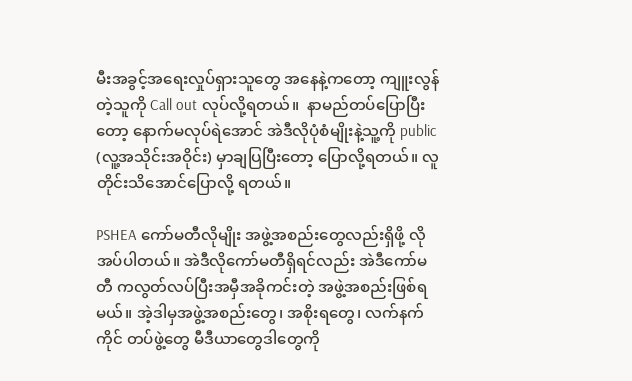မီးအခွင့်အရေးလှုပ်ရှားသူတွေ အနေနဲ့ကတော့ ကျူးလွန်တဲ့သူကို Call out လုပ်လို့ရတယ်။  နာမည်တပ်ပြောပြီးတော့ နောက်မလုပ်ရဲအောင် အဲဒီလိုပုံစံမျိုးနဲ့သူ့ကို public (လူ့အသိုင်းအဝိုင်း) မှာချပြပြီးတော့ ပြောလို့ရတယ်။ လူတိုင်းသိအောင်ပြောလို့ ရတယ်။

PSHEA ကော်မတီလိုမျိုး အဖွဲ့အစည်းတွေလည်းရှိဖို့ လိုအပ်ပါတယ်။ အဲဒီလိုကော်မတီရှိရင်လည်း အဲဒီကော်မတီ ကလွတ်လပ်ပြီးအမှီအခိုကင်းတဲ့ အဖွဲ့အစည်းဖြစ်ရမယ်။ အဲ့ဒါမှအဖွဲ့အစည်းတွေ၊ အစိုးရတွေ၊ လက်နက်ကိုင် တပ်ဖွဲ့တွေ မီဒီယာတွေဒါတွေကို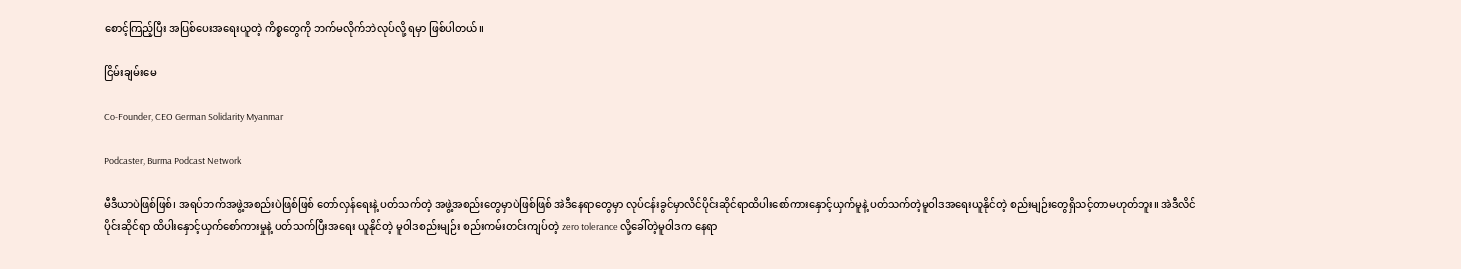စောင့်ကြည့်ပြီး အပြစ်ပေးအရေးယူတဲ့ ကိစ္စတွေကို ဘက်မလိုက်ဘဲလုပ်လို့ ရမှာ ဖြစ်ပါတယ်။

ငြိမ်းချမ်းမေ

Co-Founder, CEO German Solidarity Myanmar

Podcaster, Burma Podcast Network

မီဒီယာပဲဖြစ်ဖြစ်၊ အရပ်ဘက်အဖွဲ့အစည်းပဲဖြစ်ဖြစ် တော်လှန်ရေးနဲ့ ပတ်သက်တဲ့ အဖွဲ့အစည်းတွေမှာပဲဖြစ်ဖြစ် အဲဒီနေရာတွေမှာ လုပ်ငန်းခွင်မှာလိင်ပိုင်းဆိုင်ရာထိပါးစော်ကားနှောင့်ယှက်မူနဲ့ ပတ်သက်တဲ့မူဝါဒအရေးယူနိုင်တဲ့ စည်းမျဉ်းတွေရှိသင့်တာမဟုတ်ဘူး။ အဲဒီလိင်ပိုင်းဆိုင်ရာ ထိပါးနှောင့်ယှက်စော်ကားမှုနဲ့ ပတ်သက်ပြီးအရေး ယူနိုင်တဲ့ မူဝါဒစည်းမျဉ်း စည်းကမ်းတင်းကျပ်တဲ့ zero tolerance လို့ခေါ်တဲ့မူဝါဒက နေရာ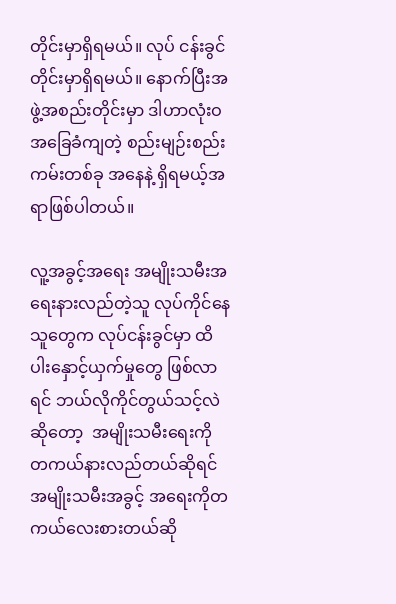တိုင်းမှာရှိရမယ်။ လုပ် ငန်းခွင်တိုင်းမှာရှိရမယ်။ နောက်ပြီးအဖွဲ့အစည်းတိုင်းမှာ ဒါဟာလုံးဝအခြေခံကျတဲ့ စည်းမျဉ်းစည်းကမ်းတစ်ခု အနေနဲ့ ရှိရမယ့်အရာဖြစ်ပါတယ်။

လူ့အခွင့်အရေး အမျိုးသမီးအရေးနားလည်တဲ့သူ လုပ်ကိုင်နေသူတွေက လုပ်ငန်းခွင်မှာ ထိပါးနှောင့်ယှက်မှုတွေ ဖြစ်လာရင် ဘယ်လိုကိုင်တွယ်သင့်လဲဆိုတော့  အမျိုးသမီးရေးကို တကယ်နားလည်တယ်ဆိုရင် အမျိုးသမီးအခွင့် အရေးကိုတကယ်လေးစားတယ်ဆို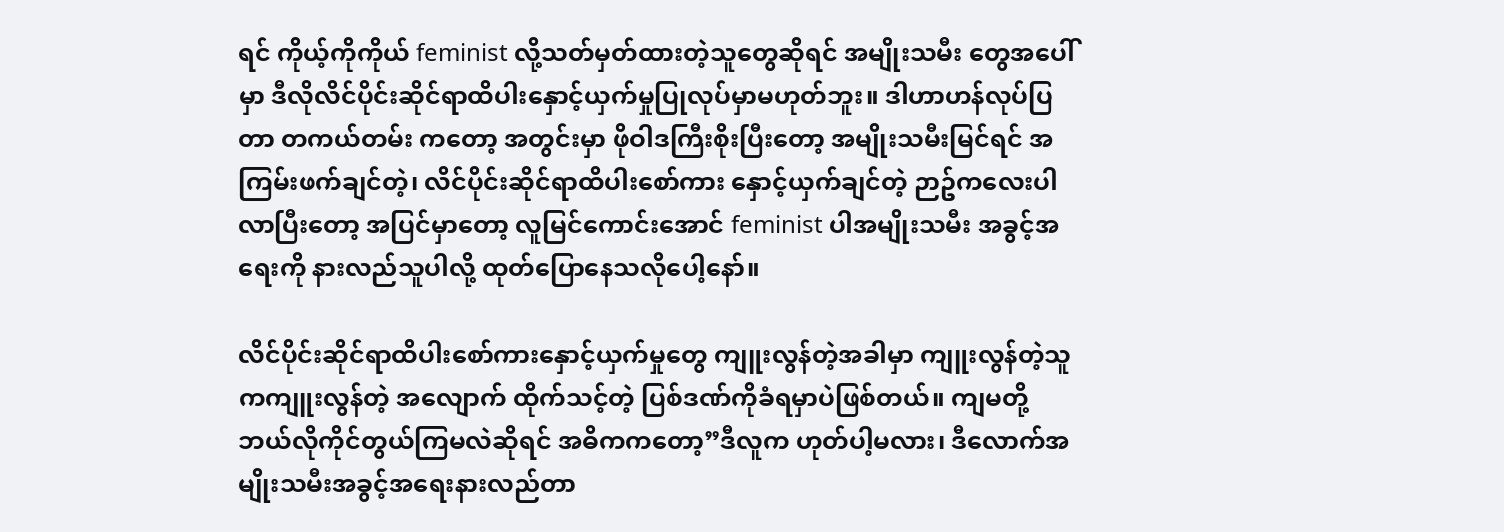ရင် ကိုယ့်ကိုကိုယ် feminist လို့သတ်မှတ်ထားတဲ့သူတွေဆိုရင် အမျိုးသမီး တွေအပေါ်မှာ ဒီလိုလိင်ပိုင်းဆိုင်ရာထိပါးနှောင့်ယှက်မှုပြုလုပ်မှာမဟုတ်ဘူး။ ဒါဟာဟန်လုပ်ပြတာ တကယ်တမ်း ကတော့ အတွင်းမှာ ဖိုဝါဒကြီးစိုးပြီးတော့ အမျိုးသမီးမြင်ရင် အကြမ်းဖက်ချင်တဲ့၊ လိင်ပိုင်းဆိုင်ရာထိပါးစော်ကား နှောင့်ယှက်ချင်တဲ့ ဉာဥ်ကလေးပါလာပြီးတော့ အပြင်မှာတော့ လူမြင်ကောင်းအောင် feminist ပါအမျိုးသမီး အခွင့်အရေးကို နားလည်သူပါလို့ ထုတ်ပြောနေသလိုပေါ့နော်။

လိင်ပိုင်းဆိုင်ရာထိပါးစော်ကားနှောင့်ယှက်မှုတွေ ကျူးလွန်တဲ့အခါမှာ ကျူးလွန်တဲ့သူကကျူးလွန်တဲ့ အလျောက် ထိုက်သင့်တဲ့ ပြစ်ဒဏ်ကိုခံရမှာပဲဖြစ်တယ်။ ကျမတို့ ဘယ်လိုကိုင်တွယ်ကြမလဲဆိုရင် အဓိကကတော့”ဒီလူက ဟုတ်ပါ့မလား၊ ဒီလောက်အမျိုးသမီးအခွင့်အရေးနားလည်တာ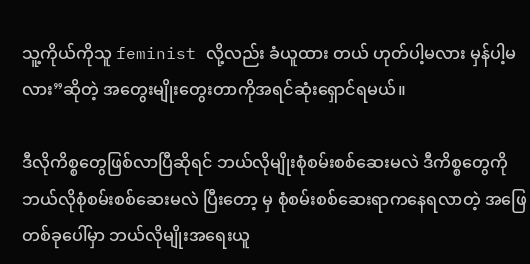သူ့ကိုယ်ကိုသူ feminist လို့လည်း ခံယူထား တယ် ဟုတ်ပါ့မလား မှန်ပါ့မလား”ဆိုတဲ့ အတွေးမျိုးတွေးတာကိုအရင်ဆုံးရှောင်ရမယ်။

ဒီလိုကိစ္စတွေဖြစ်လာပြီဆိုရင် ဘယ်လိုမျိုးစုံစမ်းစစ်ဆေးမလဲ ဒီကိစ္စတွေကို ဘယ်လိုစုံစမ်းစစ်ဆေးမလဲ ပြီးတော့ မှ စုံစမ်းစစ်ဆေးရာကနေရလာတဲ့ အဖြေတစ်ခုပေါ်မှာ ဘယ်လိုမျိုးအရေးယူ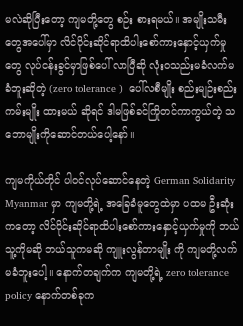မလဲဆိုပြီးတော့ ကျမတို့တွေ စဉ်း စားရမယ်။ အမျိုးသမီးတွေအပေါ်မှာ လိင်ပိုင်းဆိုင်ရာထိပါးစော်ကားနှောင့်ယှက်မှုတွေ လုပ်ငန်းခွင်မှာဖြစ်ပေါ် လာပြီဆို လုံးဝသည်းမခံလက်မခံဘူးဆိုတဲ့ (zero tolerance )  ပေါ်လစီမျိုး စည်းမျဉ်းစည်းကမ်းမျိုး ထားမယ် ဆိုရင် ဒါမဖြစ်ခင်ကြိုတင်ကာကွယ်တဲ့ သဘောမျိုးကိုဆောင်တယ်ပေါ့နော်။

ကျမကိုယ်တိုင် ပါဝင်လုပ်ဆောင်နေတဲ့ German Solidarity Myanmar မှာ ကျမတို့ရဲ့ အခြေခံမူတွေထဲမှာ ပထမ ဦးဆုံးကတော့ လိင်ပိုင်းဆိုင်ရာထိပါးစော်ကားနှောင့်ယှက်မှုကို ဘယ်သူ့ကိုမဆို ဘယ်သူကမဆို ကျူးလွန်တာမျိုး ကို ကျမတို့လက်မခံဘူးပေါ့။ နောက်တချက်က ကျမတို့ရဲ့ zero tolerance policy နောက်တစ်ခုက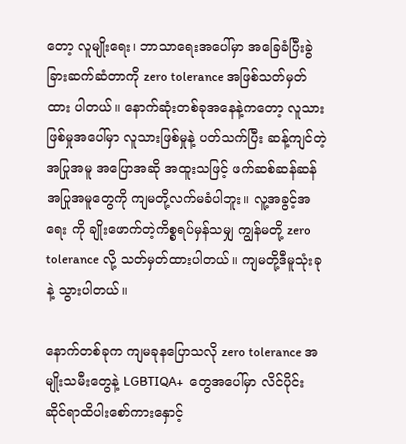တော့ လူမျိုးရေး၊ ဘာသာရေးအပေါ်မှာ အခြေခံပြီးခွဲခြားဆက်ဆံတာကို zero tolerance အဖြစ်သတ်မှတ် ထား ပါတယ်။ နောက်ဆုံးတစ်ခုအနေနဲ့ကတော့ လူသားဖြစ်မှုအပေါ်မှာ လူသားဖြစ်မှုနဲ့ ပတ်သက်ပြီး ဆန့်ကျင်တဲ့ အပြုအမူ အပြောအဆို အထူးသဖြင့် ဖက်ဆစ်ဆန်ဆန် အပြုအမူတွေကို ကျမတို့လက်မခံပါဘူး။ လူ့အခွင့်အရေး ကို ချိုးဖောက်တဲ့ကိစ္စရပ်မှန်သမျှ ကျွန်မတို့ zero tolerance လို့ သတ်မှတ်ထားပါတယ်။ ကျမတို့ဒီမူသုံးခုနဲ့ သွားပါတယ်။

နောက်တစ်ခုက ကျမခုနပြောသလို zero tolerance အမျိုးသမီးတွေနဲ့ LGBTIQA+  တွေအပေါ်မှာ လိင်ပိုင်း ဆိုင်ရာထိပါးစော်ကားနှောင့်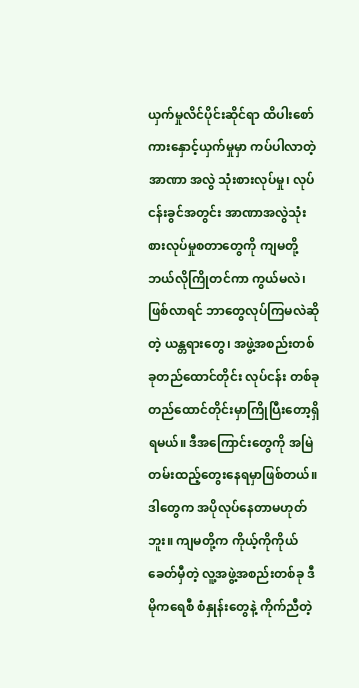ယှက်မှုလိင်ပိုင်းဆိုင်ရာ ထိပါးစော်ကားနှောင့်ယှက်မှုမှာ ကပ်ပါလာတဲ့ အာဏာ အလွဲ သုံးစားလုပ်မှု၊ လုပ်ငန်းခွင်အတွင်း အာဏာအလွဲသုံးစားလုပ်မှုစတာတွေကို ကျမတို့ဘယ်လိုကြိုတင်ကာ ကွယ်မလဲ၊ ဖြစ်လာရင်‌‌ ဘာတွေလုပ်ကြမလဲဆိုတဲ့ ယန္တရားတွေ၊ အဖွဲ့အစည်းတစ်ခုတည်ထောင်တိုင်း လုပ်ငန်း တစ်ခုတည်ထောင်တိုင်းမှာကြိုပြီးတော့ရှိရမယ်။ ဒီအကြောင်းတွေကို အမြဲတမ်းထည့်တွေးနေရမှာဖြစ်တယ်။ ဒါတွေက အပိုလုပ်နေတာမဟုတ်ဘူး။ ကျမတို့က ကိုယ့်ကိုကိုယ် ခေတ်မှီတဲ့ လူ့အဖွဲ့အစည်းတစ်ခု ဒီမိုကရေစီ စံနှုန်းတွေနဲ့ ကိုက်ညီတဲ့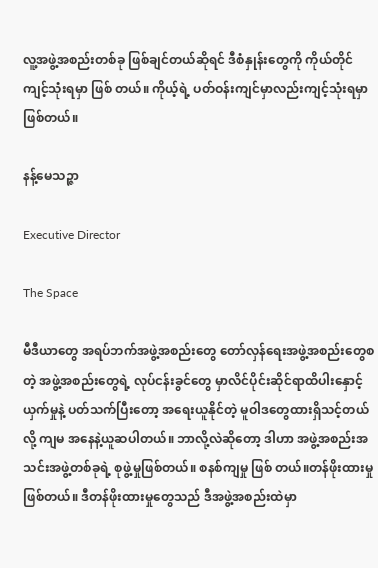လူ့အဖွဲ့အစည်းတစ်ခု ဖြစ်ချင်တယ်ဆိုရင် ဒီစံနှုန်းတွေကို ကိုယ်တိုင်ကျင့်သုံးရမှာ ဖြစ် တယ်။ ကိုယ့်ရဲ့ ပတ်ဝန်းကျင်မှာလည်းကျင့်သုံးရမှာဖြစ်တယ်။

နန့်မေသဉ္ဇာ

Executive Director

The Space

မီဒီယာတွေ အရပ်ဘက်အဖွဲ့အစည်းတွေ တော်လှန်ရေးအဖွဲ့အစည်းတွေစတဲ့ အဖွဲ့အစည်းတွေရဲ့ လုပ်ငန်းခွင်တွေ မှာလိင်ပိုင်းဆိုင်ရာထိပါးနှောင့်ယှက်မှုနဲ့ ပတ်သက်ပြီးတော့ အရေးယူနိုင်တဲ့ မူဝါဒတွေထားရှိသင့်တယ်လို့ ကျမ အနေနဲ့ယူဆပါတယ်။ ဘာလို့လဲဆိုတော့ ဒါဟာ အဖွဲ့အစည်းအသင်းအဖွဲ့တစ်ခုရဲ့ စုဖွဲ့မှုဖြစ်တယ်။ စနစ်ကျမှု ဖြစ် တယ်။တန်ဖိုးထားမှုဖြစ်တယ်။ ဒီတန်ဖိုးထားမှုတွေသည် ဒီအဖွဲ့အစည်းထဲမှာ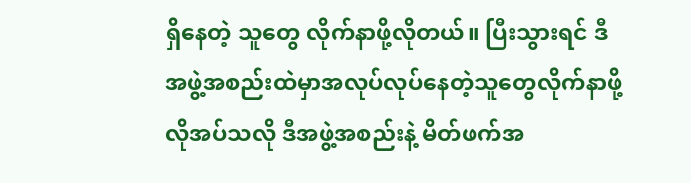ရှိနေတဲ့ သူတွေ လိုက်နာဖို့လိုတယ်။ ပြီးသွားရင် ဒီအဖွဲ့အစည်းထဲမှာအလုပ်လုပ်နေတဲ့သူတွေလိုက်နာဖို့လိုအပ်သလို ဒီအဖွဲ့အစည်းနဲ့ မိတ်ဖက်အ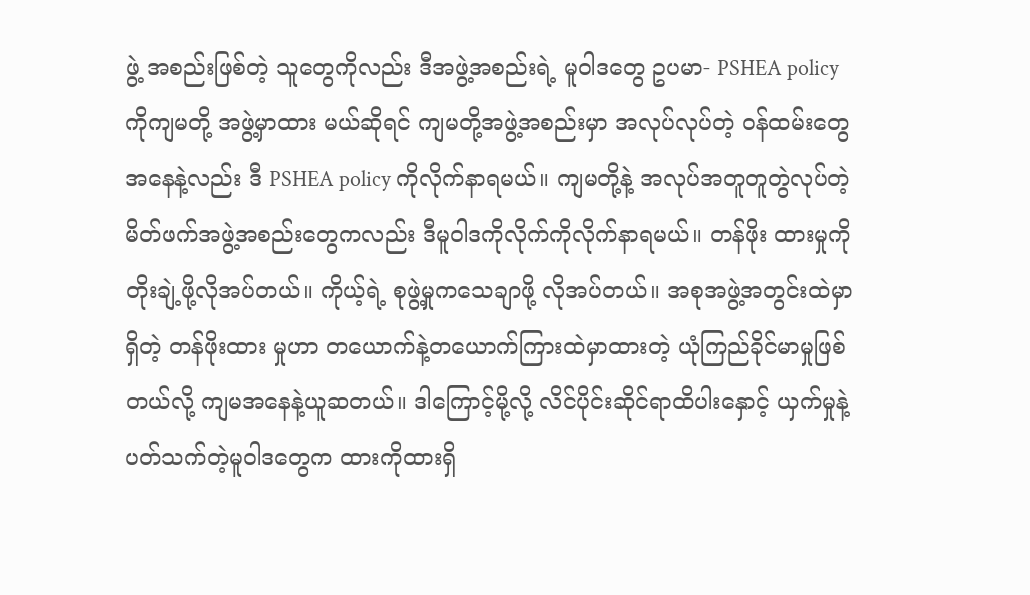ဖွဲ့ အစည်းဖြစ်တဲ့ သူတွေကိုလည်း ဒီအဖွဲ့အစည်းရဲ့ မူဝါဒတွေ ဥပမာ- PSHEA policy ကိုကျမတို့ အဖွဲ့မှာထား မယ်ဆိုရင် ကျမတို့အဖွဲ့အစည်းမှာ အလုပ်လုပ်တဲ့ ဝန်ထမ်းတွေအနေနဲ့လည်း ဒီ PSHEA policy ကိုလိုက်နာရမယ်။ ကျမတို့နဲ့ အလုပ်အတူတူတွဲလုပ်တဲ့ မိတ်ဖက်အဖွဲ့အစည်းတွေကလည်း ဒီမူဝါဒကိုလိုက်ကိုလိုက်နာရမယ်။ တန်ဖိုး ထားမှုကိုတိုးချဲ့ဖို့လိုအပ်တယ်။ ကိုယ့်ရဲ့ စုဖွဲ့မှုကသေချာဖို့ လိုအပ်တယ်။ အစုအဖွဲ့အတွင်းထဲမှာရှိတဲ့ တန်ဖိုးထား မှုဟာ တယောက်နဲ့တယောက်ကြားထဲမှာထားတဲ့ ယုံကြည်ခိုင်မာမှုဖြစ်တယ်လို့ ကျမအနေနဲ့ယူဆတယ်။ ဒါကြောင့်မို့လို့ လိင်ပိုင်းဆိုင်ရာထိပါးနှောင့် ယှက်မှုနဲ့ ပတ်သက်တဲ့မူဝါဒတွေက ထားကိုထားရှိ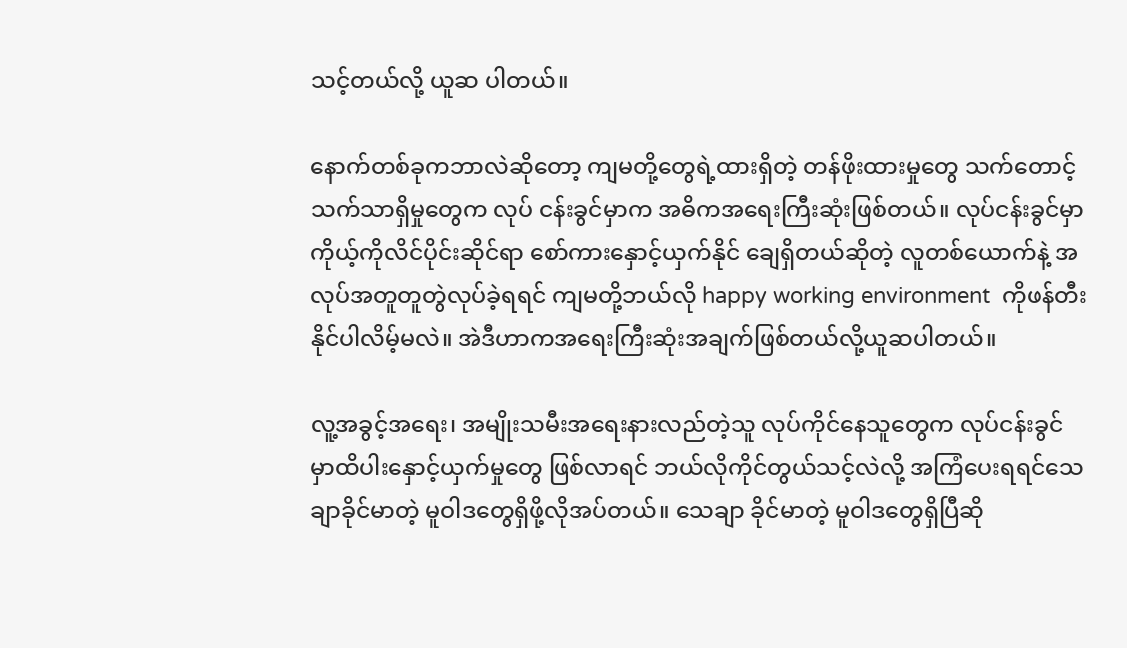သင့်တယ်လို့ ယူဆ ပါတယ်။

နောက်တစ်ခုကဘာလဲဆိုတော့ ကျမတို့တွေရဲ့ထားရှိတဲ့ တန်ဖိုးထားမှုတွေ သက်တောင့်သက်သာရှိမှုတွေက လုပ် ငန်းခွင်မှာက အဓိကအရေးကြီးဆုံးဖြစ်တယ်။ လုပ်ငန်းခွင်မှာ ကိုယ့်ကိုလိင်ပိုင်းဆိုင်ရာ စော်ကားနှောင့်ယှက်နိုင် ချေရှိတယ်ဆိုတဲ့ လူတစ်ယောက်နဲ့ အလုပ်အတူတူတွဲလုပ်ခဲ့ရရင် ကျမတို့ဘယ်လို happy working environment  ကိုဖန်တီးနိုင်ပါလိမ့်မလဲ။ အဲဒီဟာကအရေးကြီးဆုံးအချက်ဖြစ်တယ်လို့ယူဆပါတယ်။

လူ့အခွင့်အရေး၊ အမျိုးသမီးအရေးနားလည်တဲ့သူ လုပ်ကိုင်နေသူတွေက လုပ်ငန်းခွင်မှာထိပါးနှောင့်ယှက်မှုတွေ ဖြစ်လာရင် ဘယ်လိုကိုင်တွယ်သင့်လဲလို့ အကြံပေးရရင်သေချာခိုင်မာတဲ့ မူဝါဒတွေရှိဖို့လိုအပ်တယ်။ သေချာ ခိုင်မာတဲ့ မူဝါဒတွေရှိပြီဆို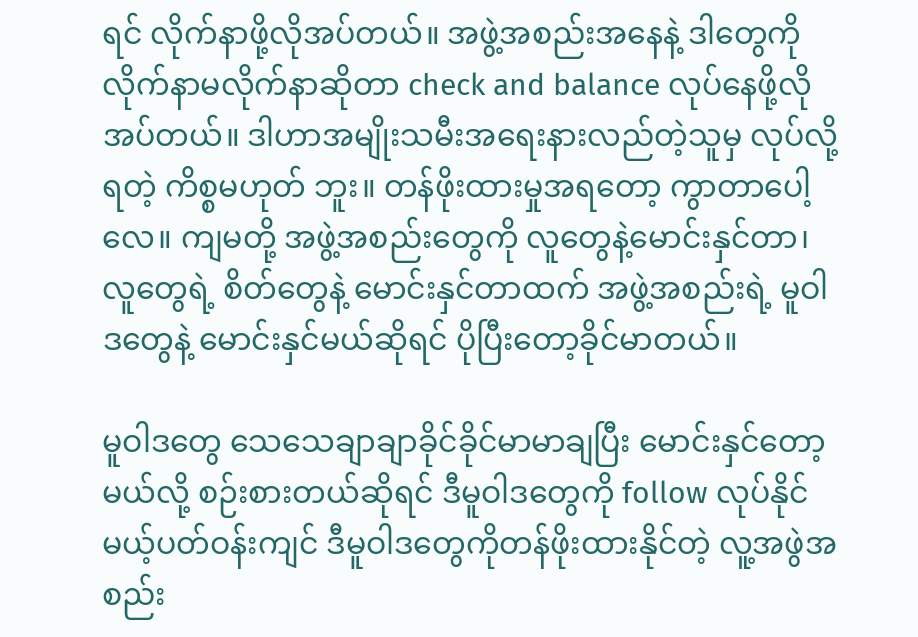ရင် လိုက်နာဖို့လိုအပ်တယ်။ အဖွဲ့အစည်းအနေနဲ့ ဒါတွေကို လိုက်နာမလိုက်နာဆိုတာ check and balance လုပ်နေဖို့လိုအပ်တယ်။ ဒါဟာအမျိုးသမီးအရေးနားလည်တဲ့သူမှ လုပ်လို့ရတဲ့ ကိစ္စမဟုတ် ဘူး။ တန်ဖိုးထားမှုအရတော့ ကွာတာပေါ့လေ။ ကျမတို့ အဖွဲ့အစည်းတွေကို လူတွေနဲ့မောင်းနှင်တာ၊ လူတွေရဲ့ စိတ်တွေနဲ့ မောင်းနှင်တာထက် အဖွဲ့အစည်းရဲ့ မူဝါဒတွေနဲ့ မောင်းနှင်မယ်ဆိုရင် ပိုပြီးတော့ခိုင်မာတယ်။

မူဝါဒတွေ သေသေချာချာခိုင်ခိုင်မာမာချပြီး မောင်းနှင်တော့မယ်လို့ စဉ်းစားတယ်ဆိုရင် ဒီမူဝါဒတွေကို follow လုပ်နိုင်မယ့်ပတ်ဝန်းကျင် ဒီမူဝါဒတွေကိုတန်ဖိုးထားနိုင်တဲ့ လူ့အဖွဲအစည်း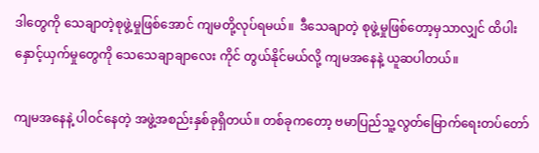ဒါတွေကို သေချာတဲ့စုဖွဲ့မှုဖြစ်အောင် ကျမတို့လုပ်ရမယ်။  ဒီသေချာတဲ့ စုဖွဲ့မှုဖြစ်တော့မှသာလျှင် ထိပါးနှောင့်ယှက်မှုတွေကို သေသေချာချာလေး ကိုင် တွယ်နိုင်မယ်လို့ ကျမအနေနဲ့ ယူဆပါတယ်။

ကျမအနေနဲ့ ပါဝင်နေတဲ့ အဖွဲ့အစည်းနှစ်ခုရှိတယ်။ တစ်ခုကတော့ ဗမာပြည်သူ့လွတ်မြောက်ရေးတပ်တော်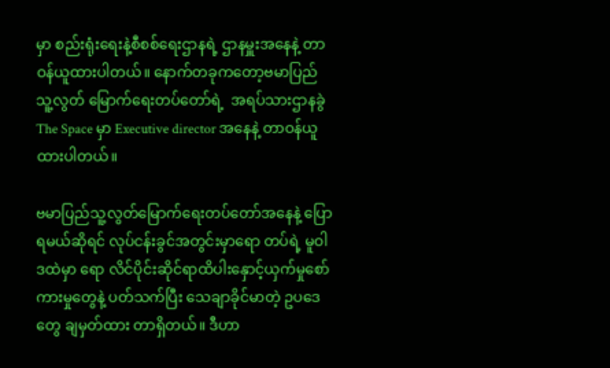မှာ စည်းရုံးရေးနဲ့စီစစ်ရေးဌာနရဲ့ ဌာနမှူးအနေနဲ့ တာဝန်ယူထားပါတယ်။ နောက်တခုကတော့ဗမာပြည်သူ့လွတ် မြောက်ရေးတပ်တော်ရဲ့  အရပ်သားဌာနခွဲ The Space မှာ Executive director အနေနဲ့ တာဝန်ယူထားပါတယ်။

ဗမာပြည်သူ့လွတ်မြောက်ရေးတပ်တော်အနေနဲ့ ပြောရမယ်ဆိုရင် လုပ်ငန်းခွင်အတွင်းမှာရော တပ်ရဲ့ မူဝါဒထဲမှာ ရော လိင်ပိုင်းဆိုင်ရာထိပါးနှောင့်ယှက်မှုစော်ကားမှုတွေနဲ့ ပတ်သက်ပြီး သေချာခိုင်မာတဲ့ ဥပဒေတွေ ချမှတ်ထား တာရှိတယ်။ ဒီဟာ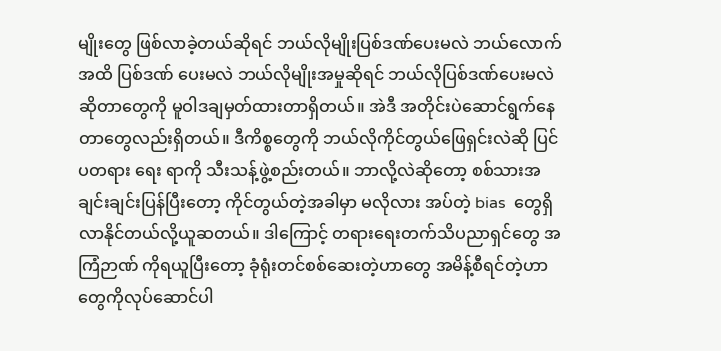မျိုးတွေ ဖြစ်လာခဲ့တယ်ဆိုရင် ဘယ်လိုမျိုးပြစ်ဒဏ်ပေးမလဲ ဘယ်လောက်အထိ ပြစ်ဒဏ် ပေးမလဲ ဘယ်လိုမျိုးအမှုဆိုရင် ဘယ်လိုပြစ်ဒဏ်ပေးမလဲဆိုတာတွေကို မူဝါဒချမှတ်ထားတာရှိတယ်။ အဲဒီ အတိုင်းပဲဆောင်ရွက်နေတာတွေလည်းရှိတယ်။ ဒီကိစ္စတွေကို ဘယ်လိုကိုင်တွယ်ဖြေရှင်းလဲဆို ပြင်ပတရား ရေး ရာကို သီးသန့်ဖွဲ့စည်းတယ်။ ဘာလို့လဲဆိုတော့ စစ်သားအချင်းချင်းပြန်ပြီးတော့ ကိုင်တွယ်တဲ့အခါမှာ မလိုလား အပ်တဲ့ bias  တွေရှိလာနိုင်တယ်လို့ယူဆတယ်။ ဒါကြောင့် တရားရေးတက်သိပညာရှင်တွေ အကြံဉာဏ် ကိုရယူပြီးတော့ ခုံရုံးတင်စစ်ဆေးတဲ့ဟာတွေ အမိန့်စီရင်တဲ့ဟာတွေကိုလုပ်ဆောင်ပါ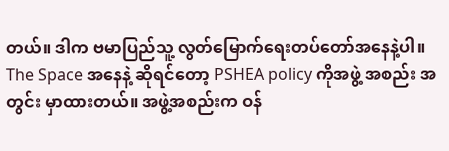တယ်။ ဒါက ဗမာပြည်သူ့ လွတ်မြောက်ရေးတပ်တော်အနေနဲ့ပါ။ The Space အနေနဲ့ ဆိုရင်တော့ PSHEA policy ကိုအဖွဲ့ အစည်း အတွင်း မှာထားတယ်။ အဖွဲ့အစည်းက ဝန်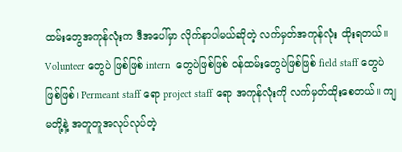ထမ်းတွေအကုန်လုံးက ဒီအပေါ်မှာ လိုက်နာပါမယ်ဆိုတဲ့ လက်မှတ်အကုန်လုံး ထိုးရတယ်။ Volunteer တွေပဲ ဖြစ်ဖြစ် intern  တွေပဲဖြစ်ဖြစ် ဝန်ထမ်းတွေပဲဖြစ်ဖြစ် field staff တွေပဲဖြစ်ဖြစ်၊ Permeant staff ရော project staff ရော အကုန်လုံးကို လက်မှတ်ထိုးစေတယ်။ ကျမတို့နဲ့ အတူတူအလုပ်လုပ်တဲ့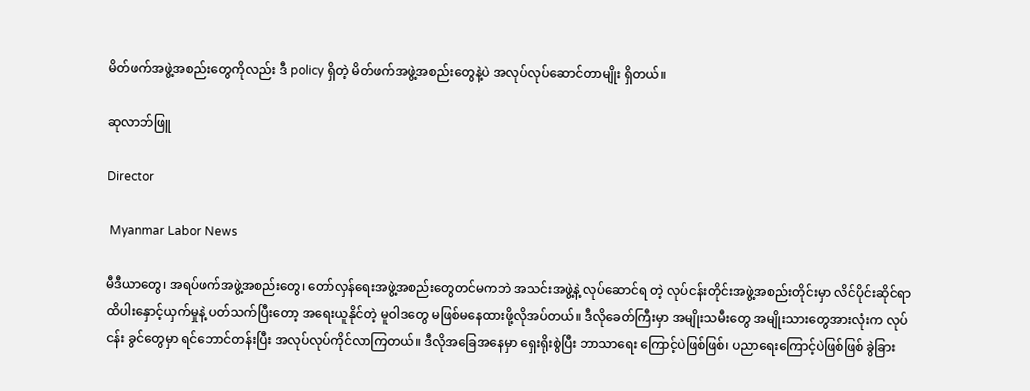မိတ်ဖက်အဖွဲ့အစည်းတွေကိုလည်း ဒီ policy ရှိတဲ့ မိတ်ဖက်အဖွဲ့အစည်းတွေနဲ့ပဲ အလုပ်လုပ်ဆောင်တာမျိုး ရှိတယ်။

ဆုလာဘ်ဖြူ

Director

 Myanmar Labor News

မီဒီယာတွေ၊ အရပ်ဖက်အဖွဲ့အစည်းတွေ၊ တော်လှန်ရေးအဖွဲ့အစည်းတွေတင်မကဘဲ အသင်းအဖွဲ့နဲ့ လုပ်ဆောင်ရ တဲ့ လုပ်ငန်းတိုင်းအဖွဲ့အစည်းတိုင်းမှာ လိင်ပိုင်းဆိုင်ရာထိပါးနှောင့်ယှက်မှုနဲ့ ပတ်သက်ပြီးတော့ အရေးယူနိုင်တဲ့ မူဝါဒတွေ မဖြစ်မနေထားဖို့လိုအပ်တယ်။ ဒီလိုခေတ်ကြီးမှာ အမျိုးသမီးတွေ အမျိုးသားတွေအားလုံးက လုပ်ငန်း ခွင်တွေမှာ ရင်ဘောင်တန်းပြီး အလုပ်လုပ်ကိုင်လာကြတယ်။ ဒီလိုအခြေအနေမှာ ‌ရှေးရိုးစွဲပြီး ဘာသာရေး ကြောင့်ပဲဖြစ်ဖြစ်၊ ပညာရေးကြောင့်ပဲဖြစ်ဖြစ် ခွဲခြား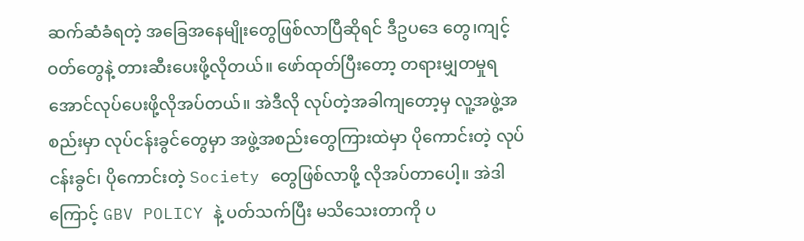ဆက်ဆံခံရတဲ့ အခြေအနေမျိုးတွေဖြစ်လာပြီဆိုရင် ဒီဥပဒေ တွေ၊ကျင့်ဝတ်တွေနဲ့ တားဆီးပေးဖို့လိုတယ်။ ဖော်ထုတ်ပြီးတော့ တရားမျှတမှုရအောင်လုပ်ပေးဖို့လိုအပ်တယ်။ အဲဒီလို လုပ်တဲ့အခါကျတော့မှ လူ့အဖွဲ့အစည်းမှာ လုပ်ငန်းခွင်တွေမှာ အဖွဲ့အစည်းတွေကြားထဲမှာ ပိုကောင်းတဲ့ လုပ်ငန်းခွင်၊ ပိုကောင်းတဲ့ Society တွေဖြစ်လာဖို့ လိုအပ်တာပေါ့။ အဲဒါကြောင့် GBV POLICY နဲ့ ပတ်သက်ပြီး မသိသေးတာကို ပ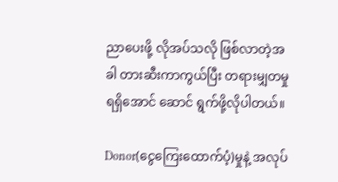ညာပေးဖို့ လိုအပ်သလို ဖြစ်လာတဲ့အခါ တားဆီးကာကွယ်ပြီး တရားမျှတမှုရရှိအောင် ဆောင် ရွက်ဖို့လိုပါတယ်။

Donor(ငွေကြေးထောက်ပံ့)မှုနဲ့ အလုပ်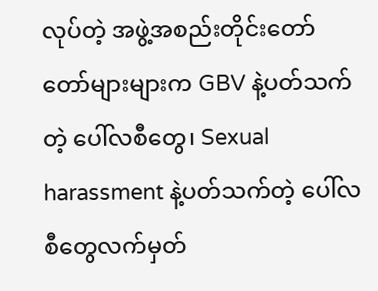လုပ်တဲ့ အဖွဲ့အစည်းတိုင်းတော်တော်များများက GBV နဲ့ပတ်သက်တဲ့ ပေါ်လစီတွေ၊ Sexual harassment နဲ့ပတ်သက်တဲ့ ပေါ်လစီတွေလက်မှတ်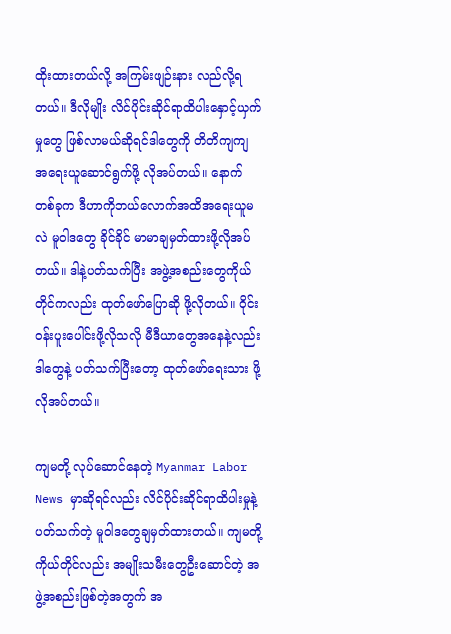ထိုးထားတယ်လို့ အကြမ်းဖျဉ်းနား လည်လို့ရတယ်။ ဒီလိုမျိုး လိင်ပိုင်းဆိုင်ရာထိပါးနှောင့်ယှက်မှုတွေ ဖြစ်လာမယ်ဆိုရင်ဒါတွေကို တိတိကျကျ အရေးယူဆောင်ရွက်ဖို့ လိုအပ်တယ်။ နောက်တစ်ခုက ဒီဟာကိုဘယ်လောက်အထိအရေးယူမလဲ မူဝါဒတွေ ခိုင်ခိုင် မာမာချမှတ်ထားဖို့လိုအပ်တယ်။ ဒါနဲ့ပတ်သက်ပြီး အဖွဲ့အစည်းတွေကိုယ်တိုင်ကလည်း ထုတ်ဖော်ပြောဆို ဖို့လိုတယ်။ ဝိုင်းဝန်းပူးပေါင်းဖို့လိုသလို မီဒီယာတွေအနေနဲ့လည်း ဒါတွေနဲ့ ပတ်သက်ပြီးတော့ ထုတ်ဖော်ရေးသား ဖို့ လိုအပ်တယ်။

ကျမတို့ လုပ်ဆောင်နေတဲ့ Myanmar Labor News မှာဆိုရင်လည်း လိင်ပိုင်းဆိုင်ရာထိပါးမှုနဲ့ ပတ်သက်တဲ့ မူဝါဒတွေချမှတ်ထားတယ်။ ကျမတို့ကိုယ်တိုင်လည်း အမျိုးသမီးတွေဦးဆောင်တဲ့ အဖွဲ့အစည်းဖြစ်တဲ့အတွက် အ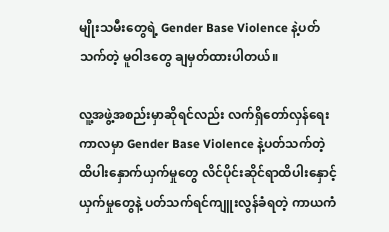မျိုးသမီးတွေရဲ့ Gender Base Violence နဲ့ပတ်သက်တဲ့ မူဝါဒတွေ ချမှတ်ထားပါတယ်။

လူ့အဖွဲ့အစည်းမှာဆိုရင်လည်း လက်ရှိတော်လှန်ရေးကာလမှာ Gender Base Violence နဲ့ပတ်သက်တဲ့ ထိပါးနှောက်ယှက်မှုတွေ လိင်ပိုင်းဆိုင်ရာထိပါးနှောင့်ယှက်မှုတွေနဲ့ ပတ်သက်ရင်ကျူးလွန်ခံရတဲ့ ကာယကံ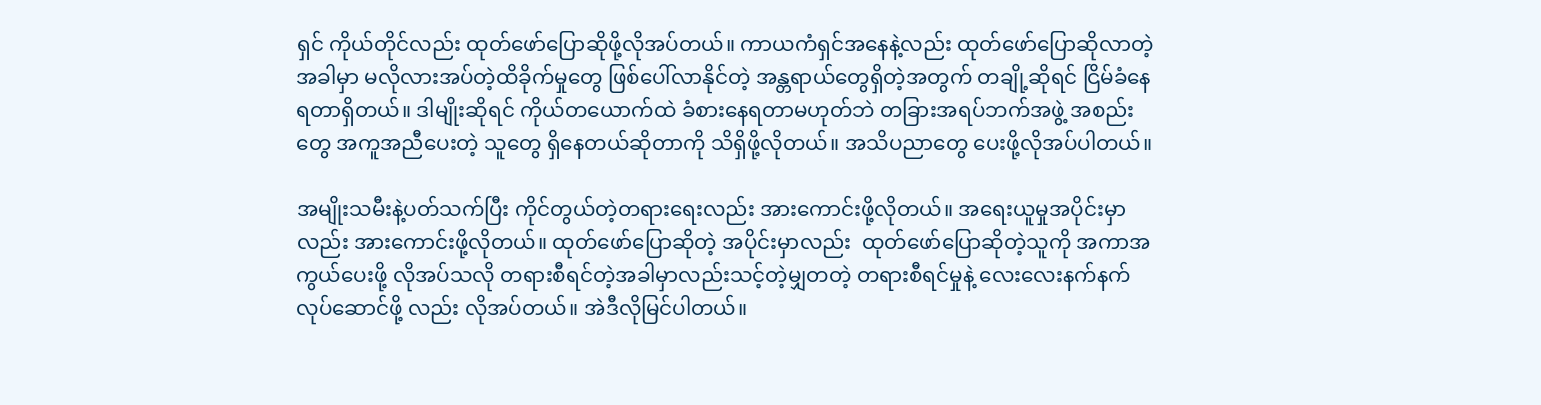ရှင် ကိုယ်တိုင်လည်း ထုတ်ဖော်ပြောဆိုဖို့လိုအပ်တယ်။ ကာယကံရှင်အနေနဲ့လည်း ထုတ်ဖော်ပြောဆိုလာတဲ့အခါမှာ မလိုလားအပ်တဲ့ထိခိုက်မှုတွေ ဖြစ်ပေါ်လာနိုင်တဲ့ အန္တရာယ်တွေရှိတဲ့အတွက် တချို့ဆိုရင် ငြိမ်ခံနေရတာရှိတယ်။ ဒါမျိုးဆိုရင် ကိုယ်တယောက်ထဲ ခံစားနေရတာမဟုတ်ဘဲ တခြားအရပ်ဘက်အဖွဲ့ အစည်းတွေ အကူအညီပေးတဲ့ သူတွေ ရှိနေတယ်ဆိုတာကို သိရှိဖို့လိုတယ်။ အသိပညာတွေ ပေးဖို့လိုအပ်ပါတယ်။

အမျိုးသမီးနဲ့ပတ်သက်ပြီး ကိုင်တွယ်တဲ့တရားရေးလည်း အားကောင်းဖို့လိုတယ်။ အရေးယူမှုအပိုင်းမှာလည်း အားကောင်းဖို့လိုတယ်။ ထုတ်ဖော်ပြောဆိုတဲ့ အပိုင်းမှာလည်း  ထုတ်ဖော်ပြောဆိုတဲ့သူကို အကာအကွယ်ပေးဖို့ လိုအပ်သလို တရားစီရင်တဲ့အခါမှာလည်းသင့်တဲ့မျှတတဲ့ တရားစီရင်မှုနဲ့ လေးလေးနက်နက် လုပ်ဆောင်ဖို့ လည်း လိုအပ်တယ်။ အဲဒီလိုမြင်ပါတယ်။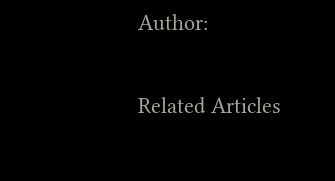Author:

Related Articles